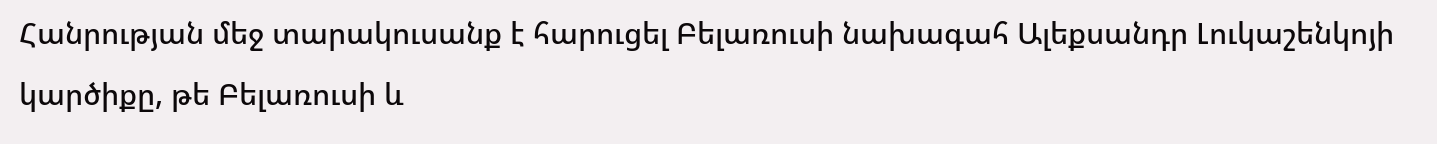Հանրության մեջ տարակուսանք է հարուցել Բելառուսի նախագահ Ալեքսանդր Լուկաշենկոյի կարծիքը, թե Բելառուսի և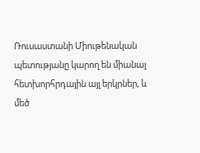Ռուսաստանի Միութենական պետությանը կարող են միանալ հետխորհրդային այլ երկրներ, և մեծ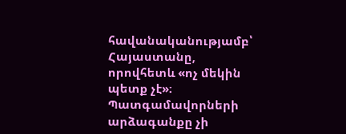հավանականությամբ՝ Հայաստանը, որովհետև «ոչ մեկին պետք չէ»։ Պատգամավորների արձագանքը չի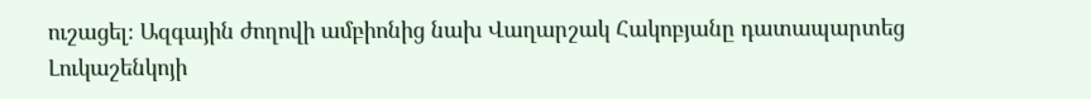ուշացել։ Ազգային ժողովի ամբիոնից նախ Վաղարշակ Հակոբյանը դատապարտեց Լուկաշենկոյի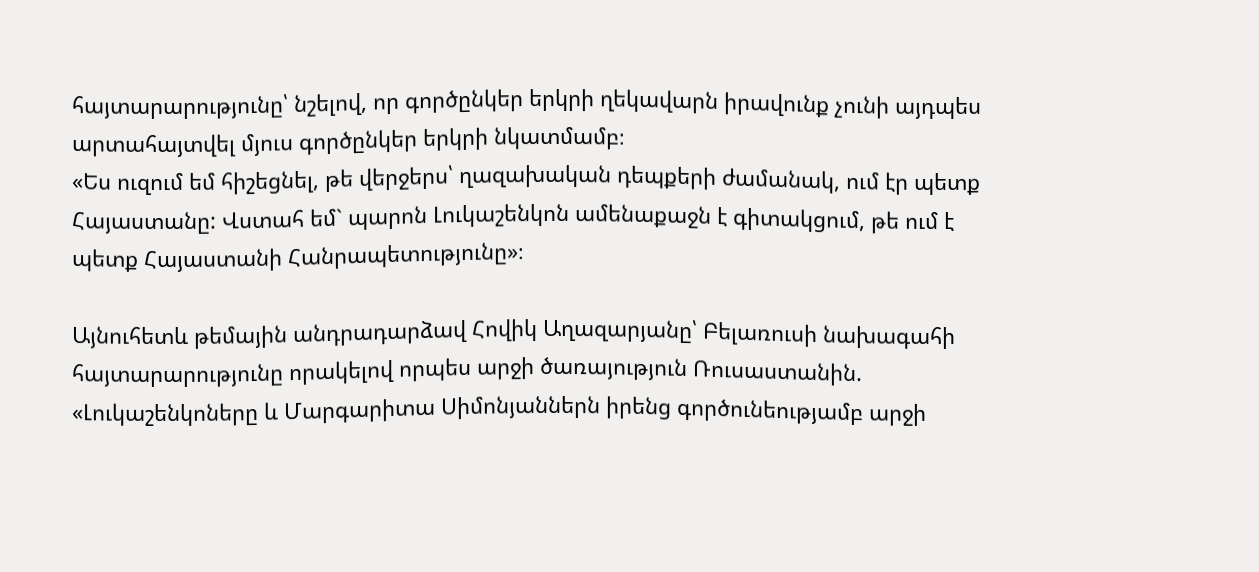հայտարարությունը՝ նշելով, որ գործընկեր երկրի ղեկավարն իրավունք չունի այդպես արտահայտվել մյուս գործընկեր երկրի նկատմամբ։
«Ես ուզում եմ հիշեցնել, թե վերջերս՝ ղազախական դեպքերի ժամանակ, ում էր պետք Հայաստանը: Վստահ եմ` պարոն Լուկաշենկոն ամենաքաջն է գիտակցում, թե ում է պետք Հայաստանի Հանրապետությունը»։

Այնուհետև թեմային անդրադարձավ Հովիկ Աղազարյանը՝ Բելառուսի նախագահի հայտարարությունը որակելով որպես արջի ծառայություն Ռուսաստանին.
«Լուկաշենկոները և Մարգարիտա Սիմոնյաններն իրենց գործունեությամբ արջի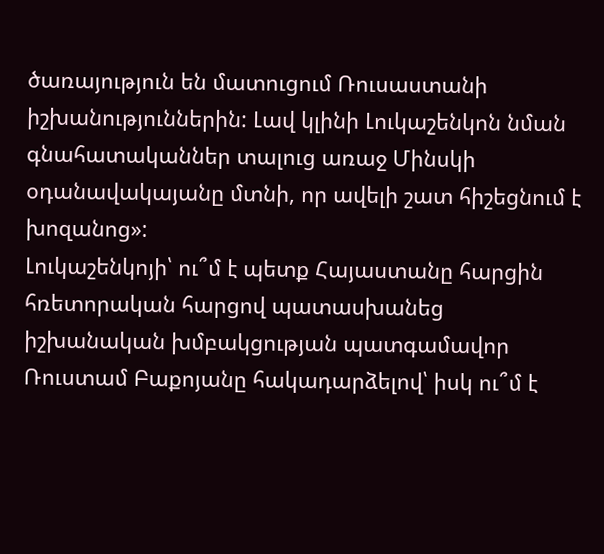ծառայություն են մատուցում Ռուսաստանի իշխանություններին: Լավ կլինի Լուկաշենկոն նման գնահատականներ տալուց առաջ Մինսկի օդանավակայանը մտնի, որ ավելի շատ հիշեցնում է խոզանոց»:
Լուկաշենկոյի՝ ու՞մ է պետք Հայաստանը հարցին հռետորական հարցով պատասխանեց իշխանական խմբակցության պատգամավոր Ռուստամ Բաքոյանը հակադարձելով՝ իսկ ու՞մ է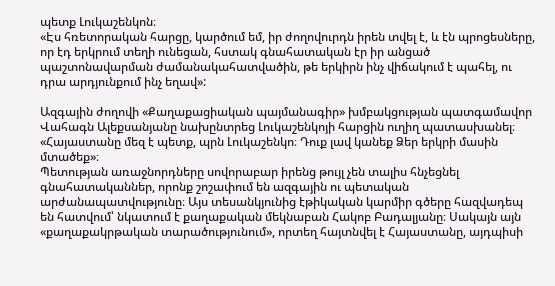պետք Լուկաշենկոն։
«Էս հռետորական հարցը, կարծում եմ, իր ժողովուրդն իրեն տվել է, և էն պրոցեսները, որ էդ երկրում տեղի ունեցան, հստակ գնահատական էր իր անցած պաշտոնավարման ժամանակահատվածին, թե երկիրն ինչ վիճակում է պահել, ու դրա արդյունքում ինչ եղավ»:

Ազգային ժողովի «Քաղաքացիական պայմանագիր» խմբակցության պատգամավոր Վահագն Ալեքսանյանը նախընտրեց Լուկաշենկոյի հարցին ուղիղ պատասխանել։
«Հայաստանը մեզ է պետք, պրն Լուկաշենկո։ Դուք լավ կանեք Ձեր երկրի մասին մտածեք»։
Պետության առաջնորդները սովորաբար իրենց թույլ չեն տալիս հնչեցնել գնահատականներ, որոնք շոշափում են ազգային ու պետական արժանապատվությունը։ Այս տեսանկյունից էթիկական կարմիր գծերը հազվադեպ են հատվում՝ նկատում է քաղաքական մեկնաբան Հակոբ Բադալյանը։ Սակայն այն «քաղաքակրթական տարածությունում», որտեղ հայտնվել է Հայաստանը, այդպիսի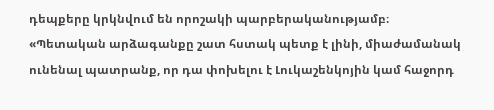դեպքերը կրկնվում են որոշակի պարբերականությամբ։
«Պետական արձագանքը շատ հստակ պետք է լինի, միաժամանակ ունենալ պատրանք, որ դա փոխելու է Լուկաշենկոյին կամ հաջորդ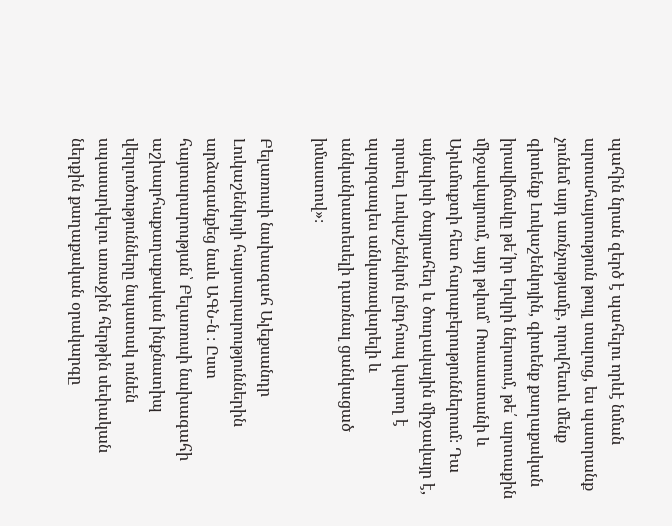պահին նրան զերծ է պահելու որևէ նման արտահայտություն թույլ տալուց, ես պատրանք չունեմ այդ առնչությամբ, որովհետև մենք գիտենք Լուկաշենկոյին, գիտենք քաղաքական իրավիճակը թե՛իր երկրի ներսում, թե՛ արտաքին միջավայրում, այդ թվում՝ Ռուսաստանի և Արևմուքտի հետ հարաբերություններում։ Դա այնպիսի ծայրահեղ և ծուղակային միջավայր է, որտեղ Լուկաշենկոն ընդհուպ կարող է պարզապես անկառավարելի և անկանխատեսելի դառնալ ցանկացած իմաստով»։

Բելառուսի նախագահ Ալեքսանդր Լուկաշենկոյի հայտարարություններին արձագանքեց նաև ԱԳՆ-ն ։ Ըստ հայտարարության՝ Բելառուսի նախագահի աշխարհաքաղաքական ինքնատիպ վերլուծությունները նպատակ ունեն սպասարկելու առաջին հերթին սեփական ներքին քաղաքական օրակարգը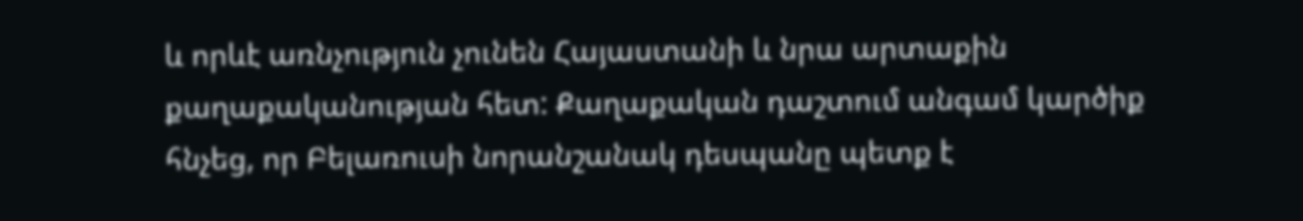և որևէ առնչություն չունեն Հայաստանի և նրա արտաքին քաղաքականության հետ: Քաղաքական դաշտում անգամ կարծիք հնչեց, որ Բելառուսի նորանշանակ դեսպանը պետք է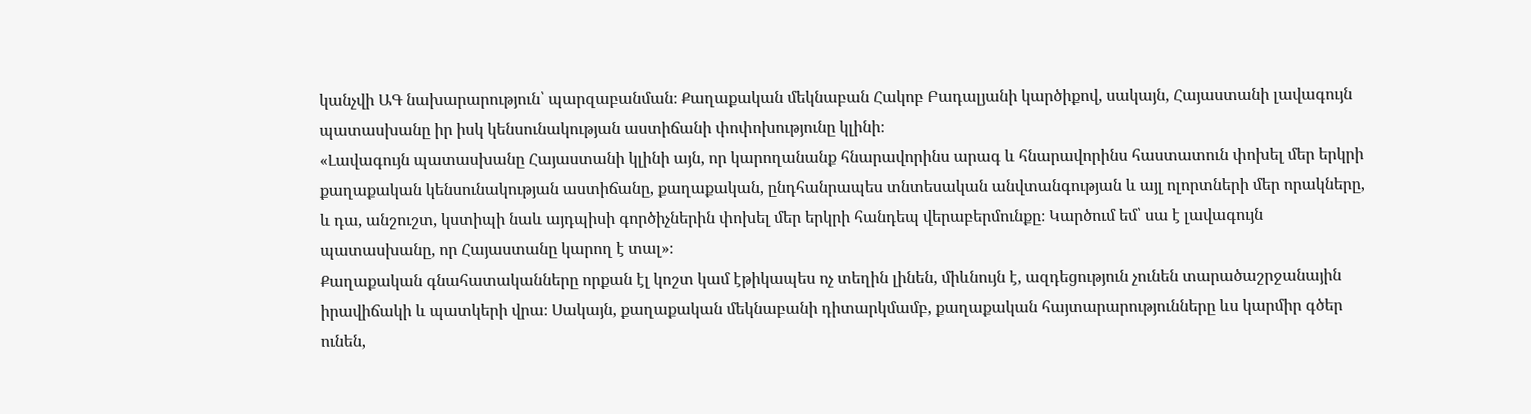կանչվի ԱԳ նախարարություն՝ պարզաբանման։ Քաղաքական մեկնաբան Հակոբ Բադալյանի կարծիքով, սակայն, Հայաստանի լավագույն պատասխանը իր իսկ կենսունակության աստիճանի փոփոխությունը կլինի։
«Լավագույն պատասխանը Հայաստանի կլինի այն, որ կարողանանք հնարավորինս արագ և հնարավորինս հաստատուն փոխել մեր երկրի քաղաքական կենսունակության աստիճանը, քաղաքական, ընդհանրապես տնտեսական անվտանգության և այլ ոլորտների մեր որակները, և դա, անշուշտ, կստիպի նաև այդպիսի գործիչներին փոխել մեր երկրի հանդեպ վերաբերմունքը։ Կարծում եմ՝ սա է լավագույն պատասխանը, որ Հայաստանը կարող է տալ»։
Քաղաքական գնահատականները որքան էլ կոշտ կամ էթիկապես ոչ տեղին լինեն, միևնույն է, ազդեցություն չունեն տարածաշրջանային իրավիճակի և պատկերի վրա։ Սակայն, քաղաքական մեկնաբանի դիտարկմամբ, քաղաքական հայտարարությունները ևս կարմիր գծեր ունեն,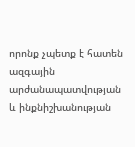որոնք չպետք է հատեն ազգային արժանապատվության և ինքնիշխանության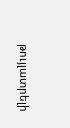թույլատրելի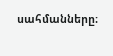սահմանները։